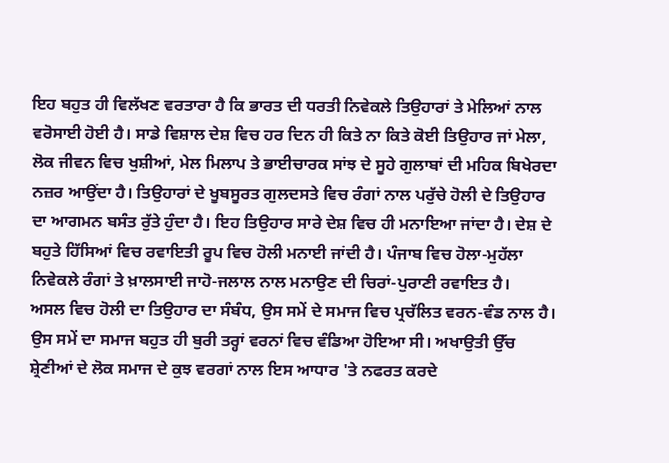ਇਹ ਬਹੁਤ ਹੀ ਵਿਲੱਖਣ ਵਰਤਾਰਾ ਹੈ ਕਿ ਭਾਰਤ ਦੀ ਧਰਤੀ ਨਿਵੇਕਲੇ ਤਿਉਹਾਰਾਂ ਤੇ ਮੇਲਿਆਂ ਨਾਲ ਵਰੋਸਾਈ ਹੋਈ ਹੈ। ਸਾਡੇ ਵਿਸ਼ਾਲ ਦੇਸ਼ ਵਿਚ ਹਰ ਦਿਨ ਹੀ ਕਿਤੇ ਨਾ ਕਿਤੇ ਕੋਈ ਤਿਉਹਾਰ ਜਾਂ ਮੇਲਾ, ਲੋਕ ਜੀਵਨ ਵਿਚ ਖੁਸ਼ੀਆਂ, ਮੇਲ ਮਿਲਾਪ ਤੇ ਭਾਈਚਾਰਕ ਸਾਂਝ ਦੇ ਸੂਹੇ ਗੁਲਾਬਾਂ ਦੀ ਮਹਿਕ ਬਿਖੇਰਦਾ ਨਜ਼ਰ ਆਉਂਦਾ ਹੈ। ਤਿਉਹਾਰਾਂ ਦੇ ਖੂਬਸੂਰਤ ਗੁਲਦਸਤੇ ਵਿਚ ਰੰਗਾਂ ਨਾਲ ਪਰੁੱਚੇ ਹੋਲੀ ਦੇ ਤਿਉਹਾਰ ਦਾ ਆਗਮਨ ਬਸੰਤ ਰੁੱਤੇ ਹੁੰਦਾ ਹੈ। ਇਹ ਤਿਉਹਾਰ ਸਾਰੇ ਦੇਸ਼ ਵਿਚ ਹੀ ਮਨਾਇਆ ਜਾਂਦਾ ਹੈ। ਦੇਸ਼ ਦੇ ਬਹੁਤੇ ਹਿੱਸਿਆਂ ਵਿਚ ਰਵਾਇਤੀ ਰੂਪ ਵਿਚ ਹੋਲੀ ਮਨਾਈ ਜਾਂਦੀ ਹੈ। ਪੰਜਾਬ ਵਿਚ ਹੋਲਾ-ਮੁਹੱਲਾ ਨਿਵੇਕਲੇ ਰੰਗਾਂ ਤੇ ਖ਼ਾਲਸਾਈ ਜਾਹੋ-ਜਲਾਲ ਨਾਲ ਮਨਾਉਣ ਦੀ ਚਿਰਾਂ-ਪੁਰਾਣੀ ਰਵਾਇਤ ਹੈ।
ਅਸਲ ਵਿਚ ਹੋਲੀ ਦਾ ਤਿਉਹਾਰ ਦਾ ਸੰਬੰਧ, ਉਸ ਸਮੇਂ ਦੇ ਸਮਾਜ ਵਿਚ ਪ੍ਰਚੱਲਿਤ ਵਰਨ-ਵੰਡ ਨਾਲ ਹੈ। ਉਸ ਸਮੇਂ ਦਾ ਸਮਾਜ ਬਹੁਤ ਹੀ ਬੁਰੀ ਤਰ੍ਹਾਂ ਵਰਨਾਂ ਵਿਚ ਵੰਡਿਆ ਹੋਇਆ ਸੀ। ਅਖਾਉਤੀ ਉੱਚ ਸ਼੍ਰੇਣੀਆਂ ਦੇ ਲੋਕ ਸਮਾਜ ਦੇ ਕੁਝ ਵਰਗਾਂ ਨਾਲ ਇਸ ਆਧਾਰ 'ਤੇ ਨਫਰਤ ਕਰਦੇ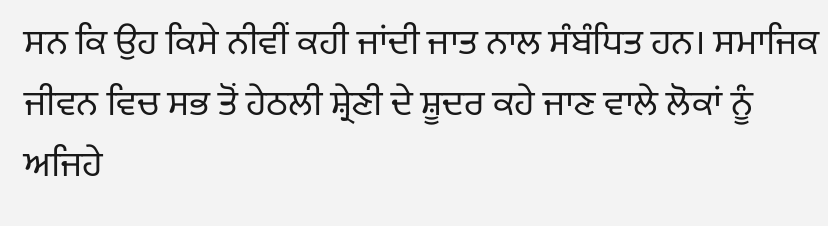ਸਨ ਕਿ ਉਹ ਕਿਸੇ ਨੀਵੀਂ ਕਹੀ ਜਾਂਦੀ ਜਾਤ ਨਾਲ ਸੰਬੰਧਿਤ ਹਨ। ਸਮਾਜਿਕ ਜੀਵਨ ਵਿਚ ਸਭ ਤੋਂ ਹੇਠਲੀ ਸ਼੍ਰੇਣੀ ਦੇ ਸ਼ੂਦਰ ਕਹੇ ਜਾਣ ਵਾਲੇ ਲੋਕਾਂ ਨੂੰ ਅਜਿਹੇ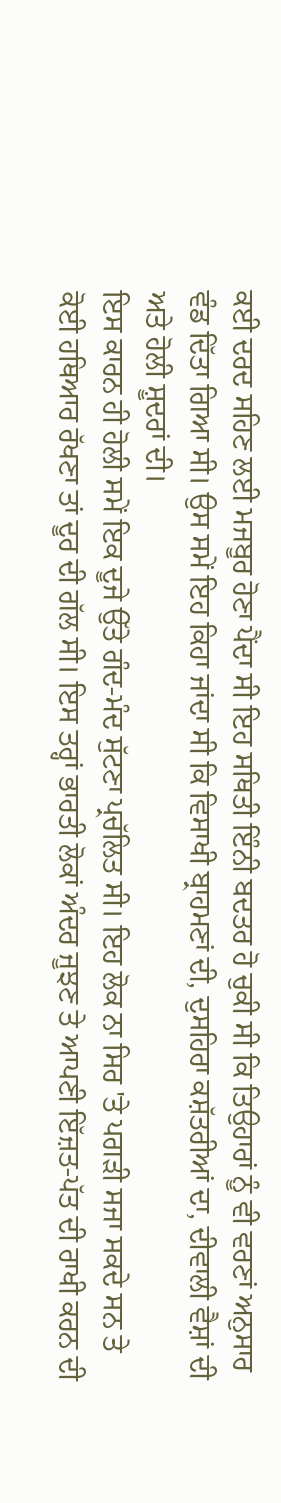ਕਈ ਦਰਦ ਸਹਿਣ ਲਈ ਮਜਬੂਰ ਹੋਣਾ ਪੈਂਦਾ ਸੀ ਇਹ ਸਥਿਤੀ ਇੰਨੀ ਬਦਤਰ ਹੋ ਚੁਕੀ ਸੀ ਕਿ ਤਿਉਹਾਰਾਂ ਨੂੰ ਵੀ ਵਰਣਾਂ ਅਨੁਸਾਰ ਵੰਡ ਦਿੱਤਾ ਗਿਆ ਸੀ। ਉਸ ਸਮੇਂ ਇਹ ਕਿਹਾ ਜਾਂਦਾ ਸੀ ਕਿ ਵਿਸਾਖੀ ਬ੍ਰਾਹਮਣਾਂ ਦੀ, ਦੁਸਹਿਰਾ ਕਸ਼ੱਤਰੀਆਂ ਦਾ, ਦੀਵਾਲੀ ਵੈਸ਼ਾਂ ਦੀ ਅਤੇ ਹੋਲੀ ਸ਼ੂਦਰਾਂ ਦੀ।
ਇਸ ਕਾਰਨ ਹੀ ਹੋਲੀ ਸਮੇਂ ਇਕ ਦੂਜੇ ਉੱਤੇ ਗੰਦ-ਮੰਦ ਸੁੱਟਣਾ ਪ੍ਰਚੱਲਿਤ ਸੀ। ਇਹ ਲੋਕ ਨਾ ਸਿਰ 'ਤੇ ਪਗੜੀ ਸਜਾ ਸਕਦੇ ਸਨ ਤੇ ਕੋਈ ਹਥਿਆਰ ਰੱਖਣਾ ਤਾਂ ਦੂਰ ਦੀ ਗੱਲ ਸੀ। ਇਸ ਤਰ੍ਹਾਂ ਭਾਰਤੀ ਲੋਕਾਂ ਅੰਦਰ ਜੂਝਣ ਤੇ ਆਪਣੀ ਇੱਜ਼ਤ-ਪੱਤ ਦੀ ਰਾਖੀ ਕਰਨ ਦੀ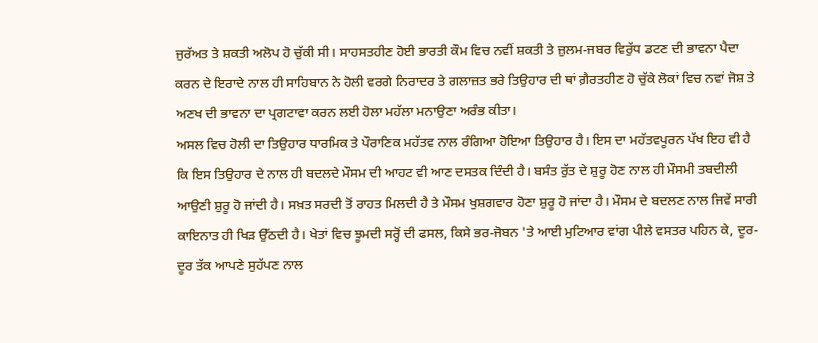ਜੁਰੱਅਤ ਤੇ ਸ਼ਕਤੀ ਅਲੋਪ ਹੋ ਚੁੱਕੀ ਸੀ। ਸਾਹਸਤਹੀਣ ਹੋਈ ਭਾਰਤੀ ਕੌਮ ਵਿਚ ਨਵੀਂ ਸ਼ਕਤੀ ਤੇ ਜ਼ੁਲਮ-ਜਬਰ ਵਿਰੁੱਧ ਡਟਣ ਦੀ ਭਾਵਨਾ ਪੈਦਾ ਕਰਨ ਦੇ ਇਰਾਦੇ ਨਾਲ ਹੀ ਸਾਹਿਬਾਨ ਨੇ ਹੋਲੀ ਵਰਗੇ ਨਿਰਾਦਰ ਤੇ ਗਲਾਜ਼ਤ ਭਰੇ ਤਿਉਹਾਰ ਦੀ ਥਾਂ ਗ਼ੈਰਤਹੀਣ ਹੋ ਚੁੱਕੇ ਲੋਕਾਂ ਵਿਚ ਨਵਾਂ ਜੋਸ਼ ਤੇ ਅਣਖ ਦੀ ਭਾਵਨਾ ਦਾ ਪ੍ਰਗਟਾਵਾ ਕਰਨ ਲਈ ਹੋਲਾ ਮਹੱਲਾ ਮਨਾਉਣਾ ਅਰੰਭ ਕੀਤਾ।
ਅਸਲ ਵਿਚ ਹੋਲੀ ਦਾ ਤਿਉਹਾਰ ਧਾਰਮਿਕ ਤੇ ਪੌਰਾਣਿਕ ਮਹੱਤਵ ਨਾਲ ਰੰਗਿਆ ਹੋਇਆ ਤਿਉਹਾਰ ਹੈ। ਇਸ ਦਾ ਮਹੱਤਵਪੂਰਨ ਪੱਖ ਇਹ ਵੀ ਹੈ ਕਿ ਇਸ ਤਿਉਹਾਰ ਦੇ ਨਾਲ ਹੀ ਬਦਲਦੇ ਮੌਸਮ ਦੀ ਆਹਟ ਵੀ ਆਣ ਦਸਤਕ ਦਿੰਦੀ ਹੈ। ਬਸੰਤ ਰੁੱਤ ਦੇ ਸ਼ੁਰੂ ਹੋਣ ਨਾਲ ਹੀ ਮੌਸਮੀ ਤਬਦੀਲੀ ਆਉਣੀ ਸ਼ੁਰੂ ਹੋ ਜਾਂਦੀ ਹੈ। ਸਖ਼ਤ ਸਰਦੀ ਤੋਂ ਰਾਹਤ ਮਿਲਦੀ ਹੈ ਤੇ ਮੌਸਮ ਖੁਸ਼ਗਵਾਰ ਹੋਣਾ ਸ਼ੁਰੂ ਹੋ ਜਾਂਦਾ ਹੈ। ਮੌਸਮ ਦੇ ਬਦਲਣ ਨਾਲ ਜਿਵੇਂ ਸਾਰੀ ਕਾਇਨਾਤ ਹੀ ਖਿੜ ਉੱਠਦੀ ਹੈ। ਖੇਤਾਂ ਵਿਚ ਝੂਮਦੀ ਸਰ੍ਹੋਂ ਦੀ ਫਸਲ, ਕਿਸੇ ਭਰ-ਜੋਬਨ 'ਤੇ ਆਈ ਮੁਟਿਆਰ ਵਾਂਗ ਪੀਲੇ ਵਸਤਰ ਪਹਿਨ ਕੇ, ਦੂਰ-ਦੂਰ ਤੱਕ ਆਪਣੇ ਸੁਹੱਪਣ ਨਾਲ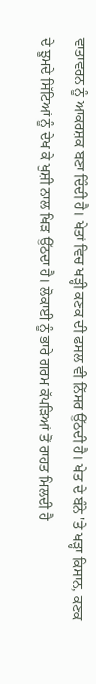ਵਾਤਾਵਰਨ ਨੂੰ ਆਕਰਸ਼ਕ ਬਣਾ ਦਿੰਦੀ ਹੈ। ਖੇਤਾਂ ਵਿਚ ਖੜ੍ਹੀ ਕਣਕ ਦੀ ਫਸਲ ਵੀ ਨਿੱਸਰ ਉੱਠਦੀ ਹੈ। ਖੇਤ ਦੇ ਬੰਨੇ 'ਤੇ ਖੜ੍ਹਾ ਕਿਸਾਨ, ਕਣਕ ਦੇ ਝੂਮਦੇ ਸਿੱਟਿਆਂ ਨੂੰ ਦੇਖ ਕੇ ਖੁਸ਼ੀ ਨਾਲ ਖਿੜ ਉੱਠਦਾ ਹੈ। ਲੋਕਾਈ ਨੂੰ ਭਾਰੇ ਗਰਮ ਕੱਪੜਿਆਂ ਤੋਂ ਰਾਹਤ ਮਿਲਦੀ ਹੈ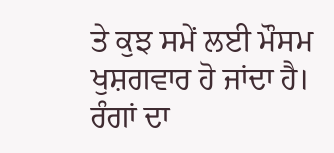ਤੇ ਕੁਝ ਸਮੇਂ ਲਈ ਮੌਸਮ ਖੁਸ਼ਗਵਾਰ ਹੋ ਜਾਂਦਾ ਹੈ।
ਰੰਗਾਂ ਦਾ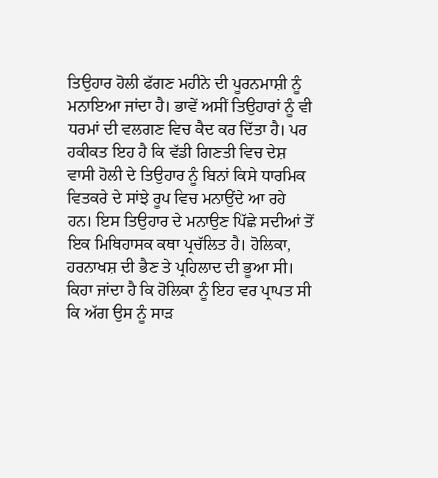ਤਿਉਹਾਰ ਹੋਲੀ ਫੱਗਣ ਮਹੀਨੇ ਦੀ ਪੂਰਨਮਾਸ਼ੀ ਨੂੰ ਮਨਾਇਆ ਜਾਂਦਾ ਹੈ। ਭਾਵੇਂ ਅਸੀਂ ਤਿਉਹਾਰਾਂ ਨੂੰ ਵੀ ਧਰਮਾਂ ਦੀ ਵਲਗਣ ਵਿਚ ਕੈਦ ਕਰ ਦਿੱਤਾ ਹੈ। ਪਰ ਹਕੀਕਤ ਇਹ ਹੈ ਕਿ ਵੱਡੀ ਗਿਣਤੀ ਵਿਚ ਦੇਸ਼ ਵਾਸੀ ਹੋਲੀ ਦੇ ਤਿਉਹਾਰ ਨੂੰ ਬਿਨਾਂ ਕਿਸੇ ਧਾਰਮਿਕ ਵਿਤਕਰੇ ਦੇ ਸਾਂਝੇ ਰੂਪ ਵਿਚ ਮਨਾਉਂਦੇ ਆ ਰਹੇ ਹਨ। ਇਸ ਤਿਉਹਾਰ ਦੇ ਮਨਾਉਣ ਪਿੱਛੇ ਸਦੀਆਂ ਤੋਂ ਇਕ ਮਿਥਿਹਾਸਕ ਕਥਾ ਪ੍ਰਚੱਲਿਤ ਹੈ। ਹੋਲਿਕਾ, ਹਰਨਾਖਸ਼ ਦੀ ਭੈਣ ਤੇ ਪ੍ਰਹਿਲਾਦ ਦੀ ਭੂਆ ਸੀ। ਕਿਹਾ ਜਾਂਦਾ ਹੈ ਕਿ ਹੋਲਿਕਾ ਨੂੰ ਇਹ ਵਰ ਪ੍ਰਾਪਤ ਸੀ ਕਿ ਅੱਗ ਉਸ ਨੂੰ ਸਾੜ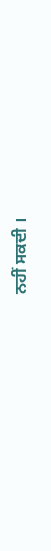ਨਹੀਂ ਸਕਦੀ ।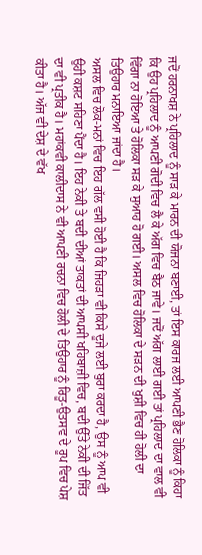ਜਦੋਂ ਹਰਨਾਖਸ਼ ਨੇ ਪ੍ਰਹਿਲਾਦ ਨੂੰ ਸਾੜ ਕੇ ਮਾਰਨ ਦੀ ਯੋਜਨਾ ਬਣਾਈ, ਤਾਂ ਇਸ ਕਾਰਜ ਲਈ ਆਪਣੀ ਭੈਣ ਹੋਲਿਕਾ ਨੂੰ ਕਿਹਾ ਕਿ ਉਹ ਪ੍ਰਹਿਲਾਦ ਨੂੰ ਆਪਣੀ ਗੋਦੀ ਵਿਚ ਲੈ ਕੇ ਅੱਗ ਵਿਚ ਬੈਠ ਜਾਵੇ। ਜਦੋਂ ਅੱਗ ਲਾਈ ਗਈ ਤਾਂ ਪ੍ਰਹਿਲਾਦ ਦਾ ਵਾਲ ਵੀ ਵਿੰਗਾ ਨਾ ਹੋਇਆ ਤੇ ਹੋਲਿਕਾ ਸੜ ਕੇ ਸੁਆਹ ਹੋ ਗਈ। ਅਸਲ ਵਿਚ ਹੋਲਿਕਾ ਦੇ ਸੜਨ ਦੀ ਖੁਸ਼ੀ ਵਿਚ ਹੀ ਹੋਲੀ ਦਾ ਤਿਉਹਾਰ ਮਨਾਇਆ ਜਾਂਦਾ ਹੈ।
ਅਸਲ ਵਿਚ ਲੋਕ-ਮਨਾਂ ਵਿਚ ਇਹ ਗੱਲ ਵਸੀ ਹੋਈ ਹੈ ਕਿ ਜਿਹੜਾ ਵੀ ਕਿਸੇ ਦੂਜੇ ਲਈ ਬੁਰਾ ਕਰਦਾ ਹੈ, ਉਸ ਨੂੰ ਆਪ ਵੀ ਉਹੀ ਕਸ਼ਟ ਸਹਿਣਾ ਪੈਂਦਾ ਹੈ। ਇਹ ਨੇਕੀ ਤੇ ਬਦੀ ਦੀਆਂ ਤਾਕਤਾਂ ਦੀ ਆਪਸੀ ਖਹਿਬਾਜ਼ੀ ਵਿਚ, ਬਦੀ ਉੱਤੇ ਨੇਕੀ ਦੀ ਜਿੱਤ ਦਾ ਵੀ ਪ੍ਰਤੀਕ ਹੈ। ਮਹਾਂਕਵੀ ਕਾਲੀਦਾਸ ਨੇ ਵੀ ਆਪਣੀ ਰਚਨਾ ਵਿਚ ਹੋਲੀ ਦੇ ਤਿਉਹਾਰ ਨੂੰ ਰਿਤੂ-ਉਤਸਵ ਦੇ ਰੂਪ ਵਿਚ ਪੇਸ਼ ਕੀਤਾ ਹੈ। ਅੱਜ ਵੀ ਦੇਸ਼ ਦੇ ਵੱਖ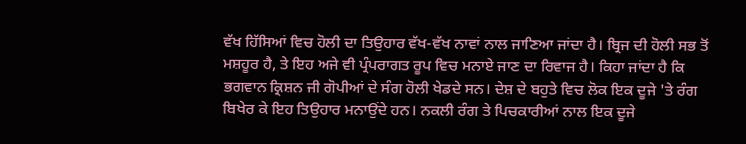ਵੱਖ ਹਿੱਸਿਆਂ ਵਿਚ ਹੋਲੀ ਦਾ ਤਿਉਹਾਰ ਵੱਖ-ਵੱਖ ਨਾਵਾਂ ਨਾਲ ਜਾਣਿਆ ਜਾਂਦਾ ਹੈ। ਬ੍ਰਿਜ ਦੀ ਹੋਲੀ ਸਭ ਤੋਂ ਮਸ਼ਹੂਰ ਹੈ, ਤੇ ਇਹ ਅਜੇ ਵੀ ਪ੍ਰੰਪਰਾਗਤ ਰੂਪ ਵਿਚ ਮਨਾਏ ਜਾਣ ਦਾ ਰਿਵਾਜ ਹੈ। ਕਿਹਾ ਜਾਂਦਾ ਹੈ ਕਿ ਭਗਵਾਨ ਕ੍ਰਿਸ਼ਨ ਜੀ ਗੋਪੀਆਂ ਦੇ ਸੰਗ ਹੋਲੀ ਖੇਡਦੇ ਸਨ। ਦੇਸ਼ ਦੇ ਬਹੁਤੇ ਵਿਚ ਲੋਕ ਇਕ ਦੂਜੇ 'ਤੇ ਰੰਗ ਬਿਖੇਰ ਕੇ ਇਹ ਤਿਉਹਾਰ ਮਨਾਉਂਦੇ ਹਨ। ਨਕਲੀ ਰੰਗ ਤੇ ਪਿਚਕਾਰੀਆਂ ਨਾਲ ਇਕ ਦੂਜੇ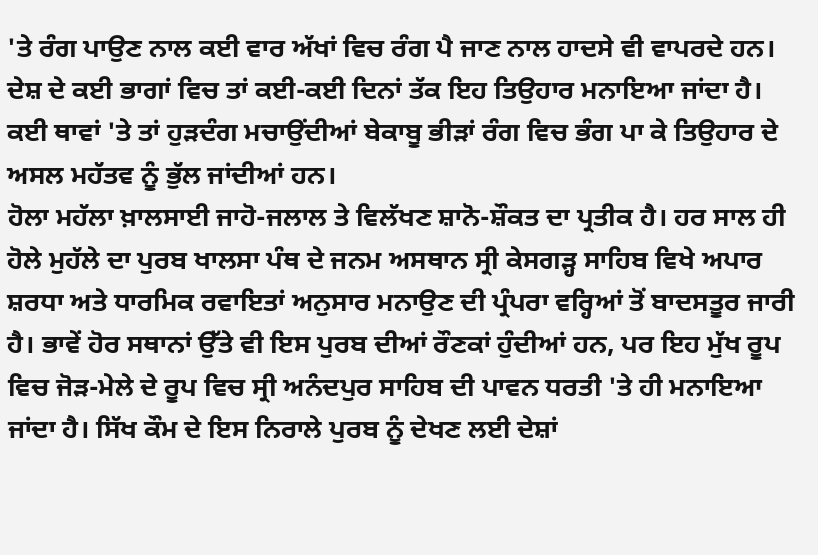'ਤੇ ਰੰਗ ਪਾਉਣ ਨਾਲ ਕਈ ਵਾਰ ਅੱਖਾਂ ਵਿਚ ਰੰਗ ਪੈ ਜਾਣ ਨਾਲ ਹਾਦਸੇ ਵੀ ਵਾਪਰਦੇ ਹਨ। ਦੇਸ਼ ਦੇ ਕਈ ਭਾਗਾਂ ਵਿਚ ਤਾਂ ਕਈ-ਕਈ ਦਿਨਾਂ ਤੱਕ ਇਹ ਤਿਉਹਾਰ ਮਨਾਇਆ ਜਾਂਦਾ ਹੈ। ਕਈ ਥਾਵਾਂ 'ਤੇ ਤਾਂ ਹੁੜਦੰਗ ਮਚਾਉਂਦੀਆਂ ਬੇਕਾਬੂ ਭੀੜਾਂ ਰੰਗ ਵਿਚ ਭੰਗ ਪਾ ਕੇ ਤਿਉਹਾਰ ਦੇ ਅਸਲ ਮਹੱਤਵ ਨੂੰ ਭੁੱਲ ਜਾਂਦੀਆਂ ਹਨ।
ਹੋਲਾ ਮਹੱਲਾ ਖ਼ਾਲਸਾਈ ਜਾਹੋ-ਜਲਾਲ ਤੇ ਵਿਲੱਖਣ ਸ਼ਾਨੋ-ਸ਼ੌਕਤ ਦਾ ਪ੍ਰਤੀਕ ਹੈ। ਹਰ ਸਾਲ ਹੀ ਹੋਲੇ ਮੁਹੱਲੇ ਦਾ ਪੁਰਬ ਖਾਲਸਾ ਪੰਥ ਦੇ ਜਨਮ ਅਸਥਾਨ ਸ੍ਰੀ ਕੇਸਗੜ੍ਹ ਸਾਹਿਬ ਵਿਖੇ ਅਪਾਰ ਸ਼ਰਧਾ ਅਤੇ ਧਾਰਮਿਕ ਰਵਾਇਤਾਂ ਅਨੁਸਾਰ ਮਨਾਉਣ ਦੀ ਪ੍ਰੰਪਰਾ ਵਰ੍ਹਿਆਂ ਤੋਂ ਬਾਦਸਤੂਰ ਜਾਰੀ ਹੈ। ਭਾਵੇਂ ਹੋਰ ਸਥਾਨਾਂ ਉੱਤੇ ਵੀ ਇਸ ਪੁਰਬ ਦੀਆਂ ਰੌਣਕਾਂ ਹੁੰਦੀਆਂ ਹਨ, ਪਰ ਇਹ ਮੁੱਖ ਰੂਪ ਵਿਚ ਜੋੜ-ਮੇਲੇ ਦੇ ਰੂਪ ਵਿਚ ਸ੍ਰੀ ਅਨੰਦਪੁਰ ਸਾਹਿਬ ਦੀ ਪਾਵਨ ਧਰਤੀ 'ਤੇ ਹੀ ਮਨਾਇਆ ਜਾਂਦਾ ਹੈ। ਸਿੱਖ ਕੌਮ ਦੇ ਇਸ ਨਿਰਾਲੇ ਪੁਰਬ ਨੂੰ ਦੇਖਣ ਲਈ ਦੇਸ਼ਾਂ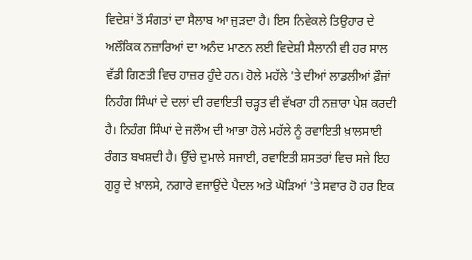ਵਿਦੇਸ਼ਾਂ ਤੋਂ ਸੰਗਤਾਂ ਦਾ ਸੈਲਾਬ ਆ ਜੁੜਦਾ ਹੈ। ਇਸ ਨਿਵੇਕਲੇ ਤਿਉਹਾਰ ਦੇ ਅਲੌਕਿਕ ਨਜ਼ਾਰਿਆਂ ਦਾ ਅਨੰਦ ਮਾਣਨ ਲਈ ਵਿਦੇਸ਼ੀ ਸੈਲਾਨੀ ਵੀ ਹਰ ਸਾਲ ਵੱਡੀ ਗਿਣਤੀ ਵਿਚ ਹਾਜ਼ਰ ਹੁੰਦੇ ਹਨ। ਹੋਲੇ ਮਹੱਲੇ 'ਤੇ ਦੀਆਂ ਲਾਡਲੀਆਂ ਫ਼ੌਜਾਂ ਨਿਹੰਗ ਸਿੰਘਾਂ ਦੇ ਦਲਾਂ ਦੀ ਰਵਾਇਤੀ ਚੜ੍ਹਤ ਵੀ ਵੱਖਰਾ ਹੀ ਨਜ਼ਾਰਾ ਪੇਸ਼ ਕਰਦੀ ਹੈ। ਨਿਹੰਗ ਸਿੰਘਾਂ ਦੇ ਜਲੌਅ ਦੀ ਆਭਾ ਹੋਲੇ ਮਹੱਲੇ ਨੂੰ ਰਵਾਇਤੀ ਖ਼ਾਲਸਾਈ ਰੰਗਤ ਬਖਸ਼ਦੀ ਹੈ। ਉੱਚੇ ਦੁਮਾਲੇ ਸਜਾਈ, ਰਵਾਇਤੀ ਸ਼ਸਤਰਾਂ ਵਿਚ ਸਜੇ ਇਹ ਗੁਰੂ ਦੇ ਖ਼ਾਲਸੇ, ਨਗਾਰੇ ਵਜਾਉਂਦੇ ਪੈਦਲ ਅਤੇ ਘੋੜਿਆਂ 'ਤੇ ਸਵਾਰ ਹੋ ਹਰ ਇਕ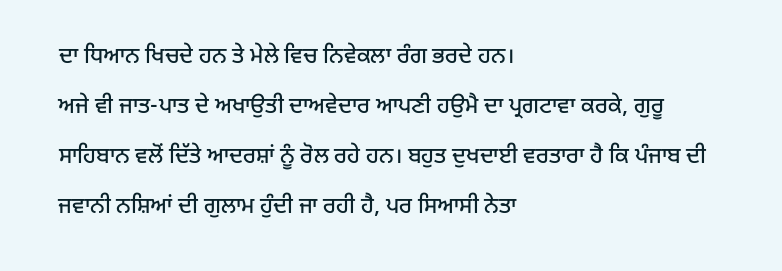ਦਾ ਧਿਆਨ ਖਿਚਦੇ ਹਨ ਤੇ ਮੇਲੇ ਵਿਚ ਨਿਵੇਕਲਾ ਰੰਗ ਭਰਦੇ ਹਨ।
ਅਜੇ ਵੀ ਜਾਤ-ਪਾਤ ਦੇ ਅਖਾਉਤੀ ਦਾਅਵੇਦਾਰ ਆਪਣੀ ਹਉਮੈ ਦਾ ਪ੍ਰਗਟਾਵਾ ਕਰਕੇ, ਗੁਰੂ ਸਾਹਿਬਾਨ ਵਲੋਂ ਦਿੱਤੇ ਆਦਰਸ਼ਾਂ ਨੂੰ ਰੋਲ ਰਹੇ ਹਨ। ਬਹੁਤ ਦੁਖਦਾਈ ਵਰਤਾਰਾ ਹੈ ਕਿ ਪੰਜਾਬ ਦੀ ਜਵਾਨੀ ਨਸ਼ਿਆਂ ਦੀ ਗੁਲਾਮ ਹੁੰਦੀ ਜਾ ਰਹੀ ਹੈ, ਪਰ ਸਿਆਸੀ ਨੇਤਾ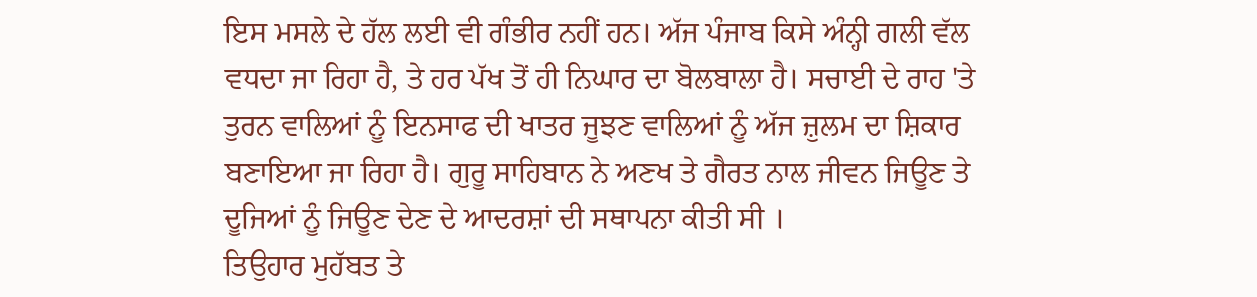ਇਸ ਮਸਲੇ ਦੇ ਹੱਲ ਲਈ ਵੀ ਗੰਭੀਰ ਨਹੀਂ ਹਨ। ਅੱਜ ਪੰਜਾਬ ਕਿਸੇ ਅੰਨ੍ਹੀ ਗਲੀ ਵੱਲ ਵਧਦਾ ਜਾ ਰਿਹਾ ਹੈ, ਤੇ ਹਰ ਪੱਖ ਤੋਂ ਹੀ ਨਿਘਾਰ ਦਾ ਬੋਲਬਾਲਾ ਹੈ। ਸਚਾਈ ਦੇ ਰਾਹ 'ਤੇ ਤੁਰਨ ਵਾਲਿਆਂ ਨੂੰ ਇਨਸਾਫ ਦੀ ਖਾਤਰ ਜੂਝਣ ਵਾਲਿਆਂ ਨੂੰ ਅੱਜ ਜ਼ੁਲਮ ਦਾ ਸ਼ਿਕਾਰ ਬਣਾਇਆ ਜਾ ਰਿਹਾ ਹੈ। ਗੁਰੂ ਸਾਹਿਬਾਨ ਨੇ ਅਣਖ ਤੇ ਗੈਰਤ ਨਾਲ ਜੀਵਨ ਜਿਊਣ ਤੇ ਦੂਜਿਆਂ ਨੂੰ ਜਿਊਣ ਦੇਣ ਦੇ ਆਦਰਸ਼ਾਂ ਦੀ ਸਥਾਪਨਾ ਕੀਤੀ ਸੀ ।
ਤਿਉਹਾਰ ਮੁਹੱਬਤ ਤੇ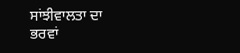ਸਾਂਝੀਵਾਲਤਾ ਦਾ ਭਰਵਾਂ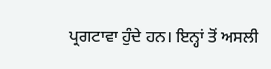ਪ੍ਰਗਟਾਵਾ ਹੁੰਦੇ ਹਨ। ਇਨ੍ਹਾਂ ਤੋਂ ਅਸਲੀ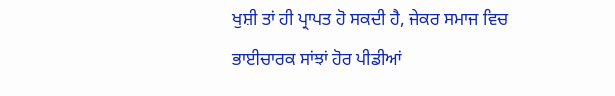ਖੁਸ਼ੀ ਤਾਂ ਹੀ ਪ੍ਰਾਪਤ ਹੋ ਸਕਦੀ ਹੈ, ਜੇਕਰ ਸਮਾਜ ਵਿਚ ਭਾਈਚਾਰਕ ਸਾਂਝਾਂ ਹੋਰ ਪੀਡੀਆਂ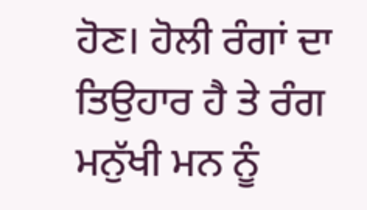ਹੋਣ। ਹੋਲੀ ਰੰਗਾਂ ਦਾ ਤਿਉਹਾਰ ਹੈ ਤੇ ਰੰਗ ਮਨੁੱਖੀ ਮਨ ਨੂੰ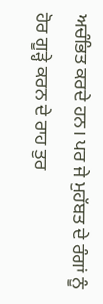ਅਚੰਭਿਤ ਕਰਦੇ ਹਨ। ਪਰ ਜੇ ਮੁਹੱਬਤ ਦੇ ਰੰਗਾਂ ਨੂੰ ਹੋਰ ਗੂੜ੍ਹੇ ਕਰਨ ਦੇ ਰਾਹ ਤੁਰ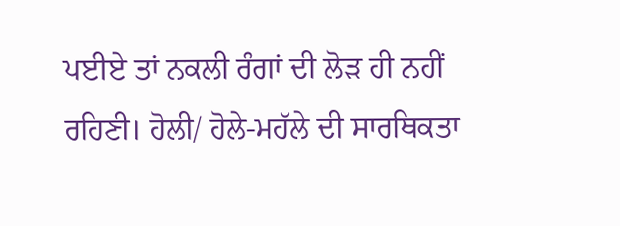ਪਈਏ ਤਾਂ ਨਕਲੀ ਰੰਗਾਂ ਦੀ ਲੋੜ ਹੀ ਨਹੀਂ ਰਹਿਣੀ। ਹੋਲੀ/ ਹੋਲੇ-ਮਹੱਲੇ ਦੀ ਸਾਰਥਿਕਤਾ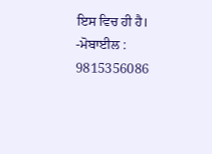ਇਸ ਵਿਚ ਹੀ ਹੈ।
-ਮੋਬਾਈਲ : 9815356086